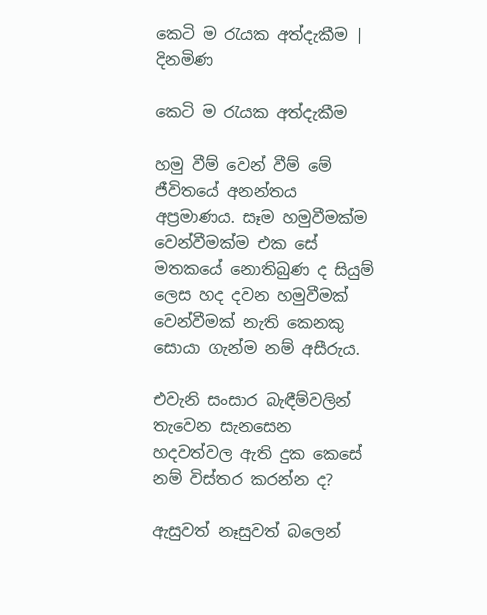කෙටි ම රැයක අත්දැකීම | දිනමිණ

කෙටි ම රැයක අත්දැකීම

හමු වීම් වෙන් වීම් මේ ජීවිතයේ අනන්තය අප්‍රමාණය. සෑම හමුවීමක්ම වෙන්වීමක්ම එක සේ මතකයේ නොතිබුණ ද සියුම් ලෙස හද දවන හමුවීමක් වෙන්වීමක් නැති කෙනකු සොයා ගැන්ම නම් අසීරුය.

එවැනි සංසාර බැඳීම්වලින් තැවෙන සැනසෙන හදවත්වල ඇති දුක කෙසේ නම් විස්තර කරන්න ද?

ඇසුවත් නෑසුවත් බලෙන්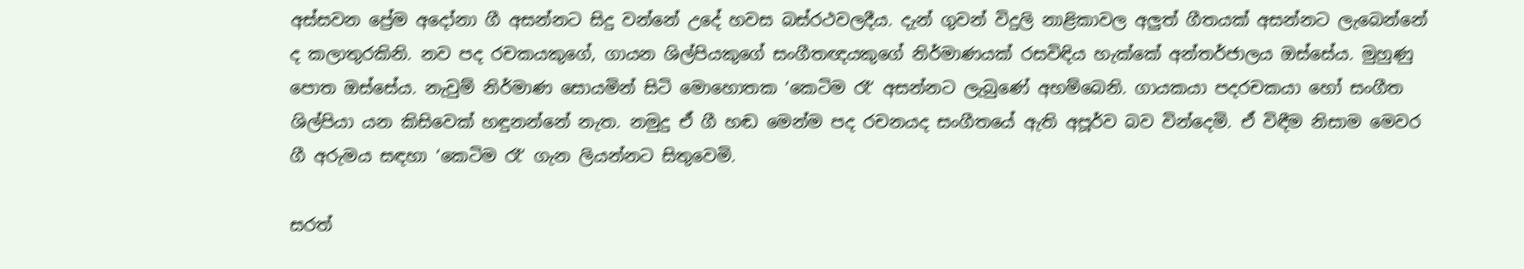අස්සවන ප්‍රේම අදෝනා ගී අසන්නට සිදු වන්නේ උදේ හවස බස්රථවලදීය. දැන් ගුවන් විදුලි නාළිකාවල අලුත් ගීතයක් අසන්නට ලැබෙන්නේ ද කලාතුරකිනි. නව පද රචකයකුගේ, ගායන ශිල්පියකුගේ සංගීතඥයකුගේ නිර්මාණයක් රසවිඳිය හැක්කේ අන්තර්ජාලය ඔස්සේය. මුහුණු පොත ඔස්සේය. නැවුම් නිර්මාණ සොයමින් සිටි මොහොතක ‘කෙටිම රෑ‘ අසන්නට ලැබුණේ අහම්බෙනි. ගායකයා පදරචකයා හෝ සංගීත ශිල්පියා යන කිසිවෙක් හඳුනන්නේ නැත. නමුදු ඒ ගී හඬ මෙන්ම පද රචනයද සංගීතයේ ඇති අපූර්ව බව වින්දෙමි. ඒ විඳීම නිසාම මෙවර ගී අරුමය සඳහා ‘කෙටිම රෑ‘ ගැන ලියන්නට සිතුවෙමි.

සරත්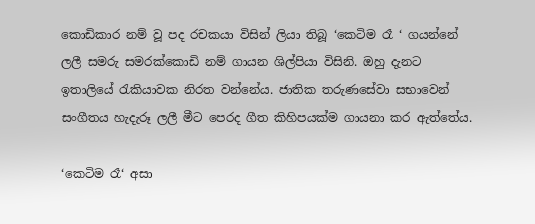කොඩිකාර නම් වූ පද රචකයා විසින් ලියා තිබූ ‘කෙටිම රෑ ‘ ගයන්නේ ලලී සමරු සමරක්කොඩි නම් ගායන ශිල්පියා විසිනි. ඔහු දැනට ඉතාලියේ රැකියාවක නිරත වන්නේය. ජාතික තරුණසේවා සභාවෙන් සංගීතය හැදැරූ ලලී මීට පෙරද ගීත කිහිපයක්ම ගායනා කර ඇත්තේය.

‘කෙටිම රෑ‘ අසා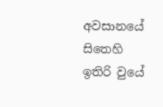අවසානයේ සිතෙහි ඉතිරි වුයේ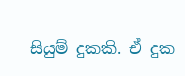සියුම් දුකකි. ඒ දුක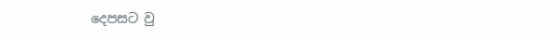දෙපසට වු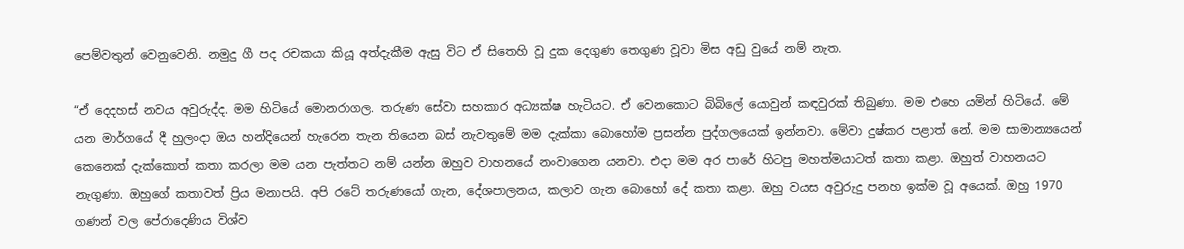පෙම්වතුන් වෙනුවෙනි. නමුදු ගී පද රචකයා කියූ අත්දැකීම ඇසු විට ඒ සිතෙහි වූ දුක දෙගුණ තෙගුණ වූවා මිස අඩු වුයේ නම් නැත.

“ඒ දෙදහස් නවය අවුරුද්ද. මම හිටියේ මොනරාගල. තරුණ සේවා සහකාර අධ්‍යක්ෂ හැටියට. ඒ වෙනකොට බිබිලේ යොවුන් කඳවුරක් තිබුණා. මම එහෙ යමින් හිටියේ. මේ යන මාර්ගයේ දී හුලංදා ඔය හන්දියෙන් හැරෙන තැන තියෙන බස් නැවතුමේ මම දැක්කා බොහෝම ප්‍රසන්න පුද්ගලයෙක් ඉන්නවා. මේවා දුෂ්කර පළාත් නේ. මම සාමාන්‍යයෙන් කෙනෙක් දැක්කොත් කතා කරලා මම යන පැත්තට නම් යන්න ඔහුව වාහනයේ නංවාගෙන යනවා. එදා මම අර පාරේ හිටපු මහත්මයාටත් කතා කළා. ඔහුත් වාහනයට නැගුණා. ඔහුගේ කතාවත් ප්‍රිය මනාපයි. අපි රටේ තරුණයෝ ගැන, දේශපාලනය, කලාව ගැන බොහෝ දේ කතා කළා. ඔහු වයස අවුරුදු පනහ ඉක්ම වූ අයෙක්. ඔහු 1970 ගණන් වල පේරාදෙණිය විශ්ව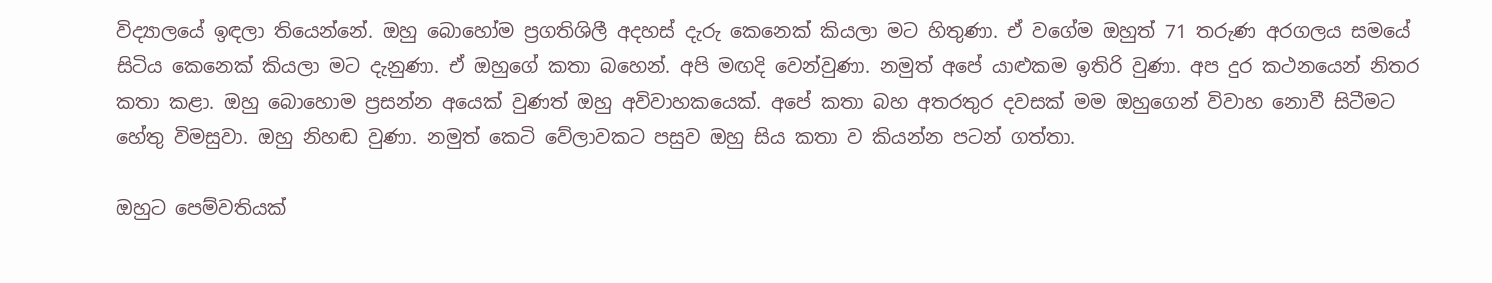විද්‍යාලයේ ඉඳලා තියෙන්නේ. ඔහු බොහෝම ප්‍රගතිශිලී අදහස් දැරු කෙනෙක් කියලා මට හිතුණා. ඒ වගේම ඔහුත් 71 තරුණ අරගලය සමයේ සිටිය කෙනෙක් කියලා මට දැනුණා. ඒ ඔහුගේ කතා බහෙන්. අපි මඟදි වෙන්වුණා. නමුත් අපේ යාළුකම ඉතිරි වුණා. අප දුර කථනයෙන් නිතර කතා කළා. ඔහු බොහොම ප්‍රසන්න අයෙක් වුණත් ඔහු අවිවාහකයෙක්. අපේ කතා බහ අතරතුර දවසක් මම ඔහුගෙන් විවාහ නොවී සිටීමට හේතු විමසුවා. ඔහු නිහඬ වුණා. නමුත් කෙටි වේලාවකට පසුව ඔහු සිය කතා ව කියන්න පටන් ගත්තා.

ඔහුට පෙම්වතියක්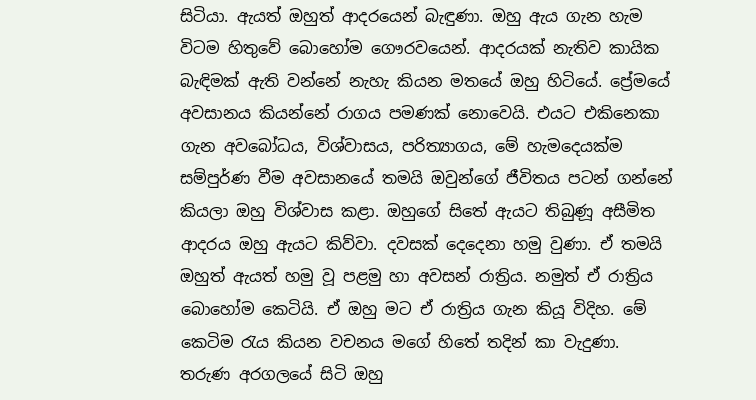සිටියා. ඇයත් ඔහුත් ආදරයෙන් බැඳුණා. ඔහු ඇය ගැන හැම විටම හිතුවේ බොහෝම ගෞරවයෙන්. ආදරයක් නැතිව කායික බැඳිමක් ඇති වන්නේ නැහැ කියන මතයේ ඔහු හිටියේ. ප්‍රේමයේ අවසානය කියන්නේ රාගය පමණක් නොවෙයි. එයට එකිනෙකා ගැන අවබෝධය, විශ්වාසය, පරිත්‍යාගය, මේ හැමදෙයක්ම සම්පුර්ණ වීම අවසානයේ තමයි ඔවුන්ගේ ජීවිතය පටන් ගන්නේ කියලා ඔහු විශ්වාස කළා. ඔහුගේ සිතේ ඇයට තිබුණූ අසීමිත ආදරය ඔහු ඇයට කිව්වා. දවසක් දෙදෙනා හමු වුණා. ඒ තමයි ඔහුත් ඇයත් හමු වූ පළමු හා අවසන් රාත්‍රිය. නමුත් ඒ රාත්‍රිය බොහෝම කෙටියි. ඒ ඔහු මට ඒ රාත්‍රිය ගැන කියූ විදිහ. මේ කෙටිම රැය කියන වචනය මගේ හිතේ තදින් කා වැදුණා. තරුණ අරගලයේ සිටි ඔහු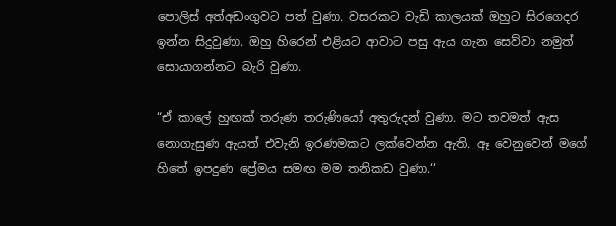පොලිස් අත්අඩංගුවට පත් වුණා. වසරකට වැඩි කාලයක් ඔහුට සිරගෙදර ඉන්න සිදුවුණා. ඔහු හිරෙන් එළියට ආවාට පසු ඇය ගැන සෙව්වා නමුත් සොයාගන්නට බැරි වුණා.

“ඒ කාලේ හුඟක් තරුණ තරුණියෝ අතුරුදන් වුණා. මට තවමත් ඇස නොගැසුණ ඇයත් එවැනි ඉරණමකට ලක්වෙන්න ඇති. ඈ වෙනුවෙන් මගේ හිතේ ඉපදුණ ප්‍රේමය සමඟ මම තනිකඩ වුණා.‘‘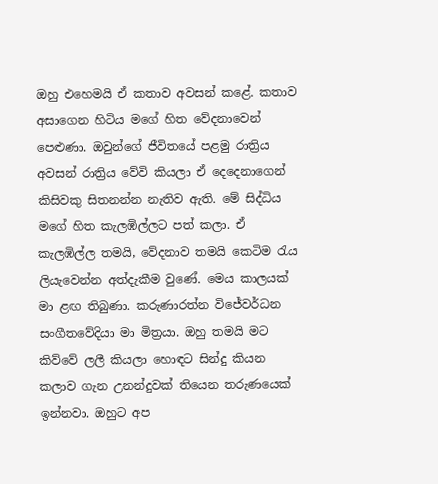ඔහු එහෙමයි ඒ කතාව අවසන් කළේ. කතාව අසාගෙන හිටිය මගේ හිත වේදනාවෙන් පෙළුණා. ඔවුන්ගේ ජීවිතයේ පළමු රාත්‍රිය අවසන් රාත්‍රිය වේවි කියලා ඒ දෙදෙනාගෙන් කිසිවකු සිතනන්න නැතිව ඇති. මේ සිද්ධිය මගේ හිත කැලඹිල්ලට පත් කලා. ඒ කැලඹිල්ල තමයි, වේදනාව තමයි කෙටිම රැය ලියැවෙන්න අත්දැකීම වුණේ. මෙය කාලයක් මා ළඟ තිබුණා. කරුණාරත්න විජේවර්ධන සංගීතවේදියා මා මිත්‍රයා. ඔහු තමයි මට කිව්වේ ලලී කියලා හොඳට සින්දු කියන කලාව ගැන උනන්දුවක් තියෙන තරුණයෙක් ඉන්නවා. ඔහුට අප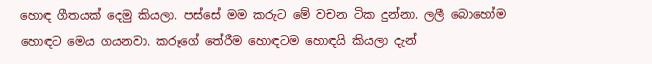හොඳ ගීතයක් දෙමු කියලා. පස්සේ මම කරුට මේ වචන ටික දුන්නා. ලලී බොහෝම හොඳට මෙය ගයනවා. කරූගේ තේරීම හොඳටම හොඳයි කියලා දැන්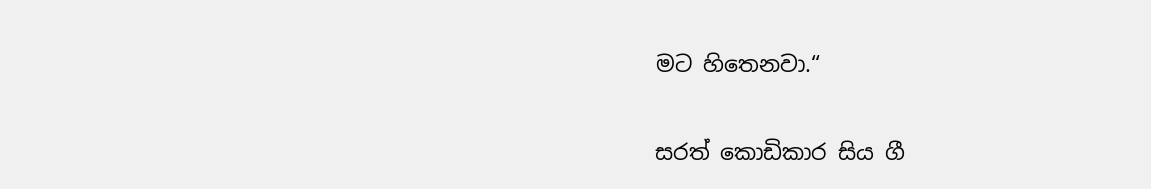මට හිතෙනවා.“

සරත් කොඩිකාර සිය ගී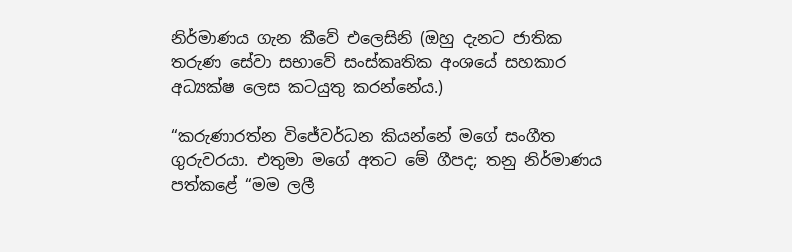නිර්මාණය ගැන කීවේ එලෙසිනි (ඔහු දැනට ජාතික තරුණ සේවා සභාවේ සංස්කෘතික අංශයේ සහකාර අධ්‍යක්ෂ ලෙස කටයුතු කරන්නේය.)

“කරුණාරත්න විජේවර්ධන කියන්නේ මගේ සංගීත ගුරුවරයා. එතුමා මගේ අතට මේ ගීපද; තනු නිර්මාණය පත්කළේ “මම ලලී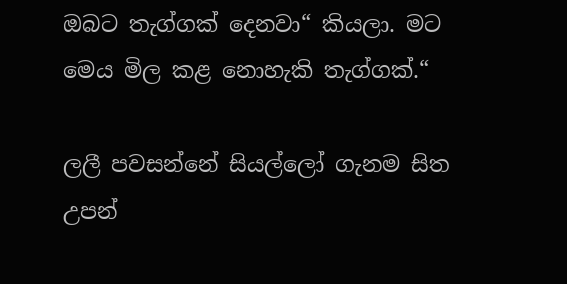ඔබට තැග්ගක් දෙනවා“ කියලා. මට මෙය මිල කළ නොහැකි තැග්ගක්.“

ලලී පවසන්නේ සියල්ලෝ ගැනම සිත උපන්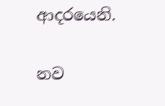ආදරයෙනි.

නව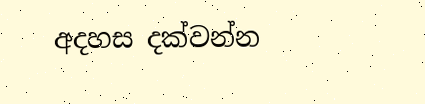අදහස දක්වන්න